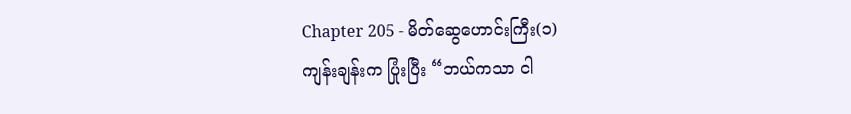Chapter 205 - မိတ်ဆွေဟောင်းကြီး(၁)
ကျန်းချန်းက ပြုံးပြီး “ဘယ်ကသာ ငါ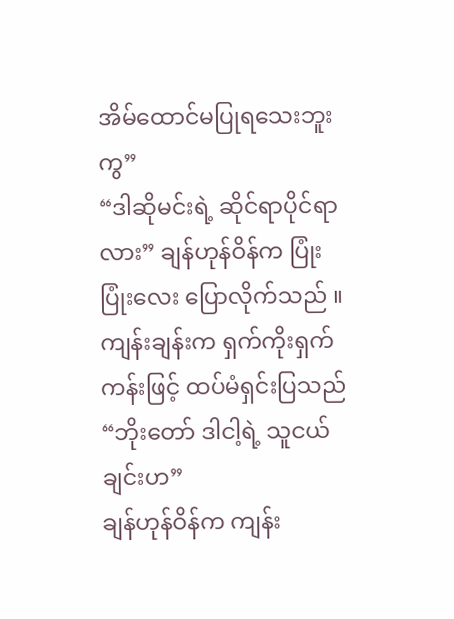အိမ်ထောင်မပြုရသေးဘူးကွ”
“ဒါဆိုမင်းရဲ့ ဆိုင်ရာပိုင်ရာလား” ချန်ဟုန်ဝိန်က ပြုံးပြုံးလေး ပြောလိုက်သည် ။
ကျန်းချန်းက ရှက်ကိုးရှက်ကန်းဖြင့် ထပ်မံရှင်းပြသည် “ဘိုးတော် ဒါငါ့ရဲ့ သူငယ်ချင်းဟ”
ချန်ဟုန်ဝိန်က ကျန်း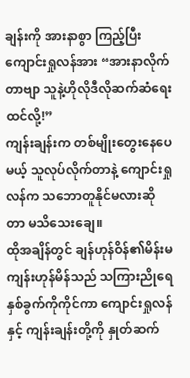ချန်းကို အားနာစွာ ကြည့်ပြီး ကျောင်းရှုလန်အား “အားနာလိုက်တာဗျာ သူနဲ့ဟိုလိုဒီလိုဆက်ဆံရေးထင်လို့!”
ကျန်းချန်းက တစ်မျိုးတွေးနေပေမယ့် သူလုပ်လိုက်တာနဲ့ ကျောင်းရှုလန်က သဘောတူနိုင်မလားဆိုတာ မသိသေးချေ။
ထိုအချိန်တွင် ချန်ဟုန်ဝိန်၏မိန်းမ ကျန်းဟုန်မိန်သည် သကြားညိုရေ နှစ်ခွက်ကိုကိုင်ကာ ကျောင်းရှုလန် နှင့် ကျန်းချန်းတို့ကို နှုတ်ဆက်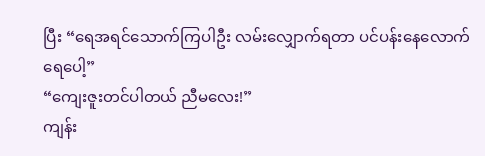ပြီး “ရေအရင်သောက်ကြပါဦး လမ်းလျှောက်ရတာ ပင်ပန်းနေလောက်ရေပေါ့”
“ကျေးဇူးတင်ပါတယ် ညီမလေး!”
ကျန်း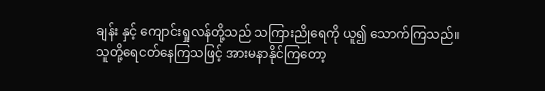ချန်း နှင့် ကျောင်းရှုလန်တို့သည် သကြားညိုရေကို ယူ၍ သောက်ကြသည်။
သူတို့ရေငတ်နေကြသဖြင့် အားမနာနိုင်ကြတော့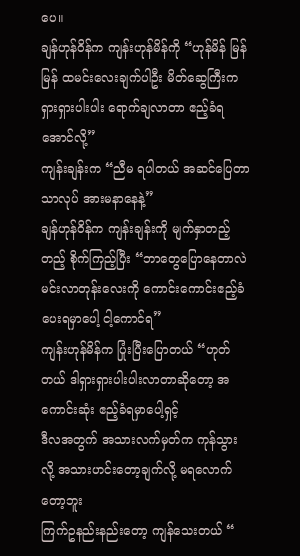ပေ။
ချန်ဟုန်ဝိန်က ကျန်းဟုန်မိန်ကို “ဟုန်မိန် မြန်မြန် ထမင်းလေးချက်ပါဦး မိတ်ဆွေကြီးက ရှားရှားပါးပါး ရောက်ချလာတာ ဧည့်ခံရအောင်လို့”
ကျန်းချန်းက “ညီမ ရပါတယ် အဆင်ပြေတာသာလုပ် အားမနာနေနဲ့”
ချန်ဟုန်ဝိန်က ကျန်းချန်းကို မျက်နှာတည့်တည့် စိုက်ကြည့်ပြီး “ဘာတွေပြောနေတာလဲ မင်းလာတုန်းလေးကို ကောင်းကောင်းဧည့်ခံပေးရမှာပေါ့ ငါ့ကောင်ရ”
ကျန်းဟုန်မိန်က ပြုံးပြီးပြောတယ် “ဟုတ်တယ် ဒါရှားရှားပါးပါးလာတာဆိုတော့ အကောင်းဆုံး ဧည့်ခံရမှာပေါ့ရှင့်
ဒီလအတွက် အသားလက်မှတ်က ကုန်သွားလို့ အသားဟင်းတော့ချက်လို့ မရလောက်တော့ဘူး
ကြက်ဥနည်းနည်းတော့ ကျန်သေးတယ် “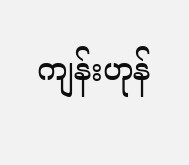ကျန်းဟုန်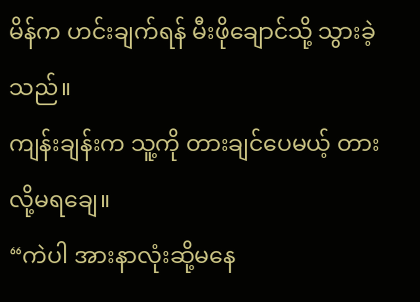မိန်က ဟင်းချက်ရန် မီးဖိုချောင်သို့ သွားခဲ့သည်။
ကျန်းချန်းက သူ့ကို တားချင်ပေမယ့် တားလို့မရချေ။
“ကဲပါ အားနာလုံးဆို့မနေ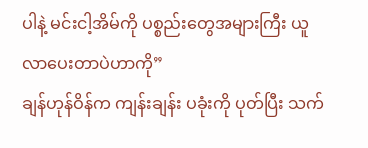ပါနဲ့ မင်းငါ့အိမ်ကို ပစ္စည်းတွေအများကြီး ယူလာပေးတာပဲဟာကို”
ချန်ဟုန်ဝိန်က ကျန်းချန်း ပခုံးကို ပုတ်ပြီး သက်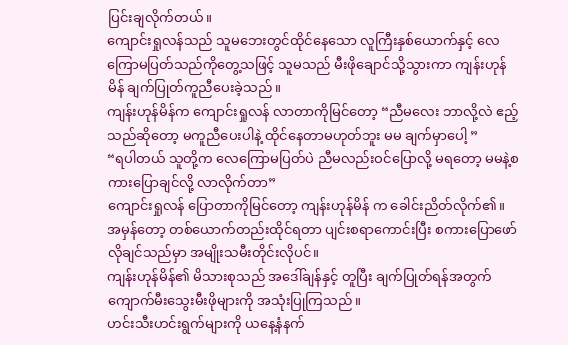ပြင်းချလိုက်တယ်။
ကျောင်းရှုလန်သည် သူမဘေးတွင်ထိုင်နေသော လူကြီးနှစ်ယောက်နှင့် လေကြောမပြတ်သည်ကိုတွေ့သဖြင့် သူမသည် မီးဖိုချောင်သို့သွားကာ ကျန်းဟုန်မိန် ချက်ပြုတ်ကူညီပေးခဲ့သည်။
ကျန်းဟုန်မိန်က ကျောင်းရှုလန် လာတာကိုမြင်တော့ “ညီမလေး ဘာလို့လဲ ဧည့်သည်ဆိုတော့ မကူညီပေးပါနဲ့ ထိုင်နေတာမဟုတ်ဘူး မမ ချက်မှာပေါ့ ”
“ရပါတယ် သူတို့က လေကြောမပြတ်ပဲ ညီမလည်းဝင်ပြောလို့ မရတော့ မမနဲ့စကားပြောချင်လို့ လာလိုက်တာ”
ကျောင်းရှုလန် ပြောတာကိုမြင်တော့ ကျန်းဟုန်မိန် က ခေါင်းညိတ်လိုက်၏။
အမှန်တော့ တစ်ယောက်တည်းထိုင်ရတာ ပျင်းစရာကောင်းပြီး စကားပြောဖော်လိုချင်သည်မှာ အမျိုးသမီးတိုင်းလိုပင်။
ကျန်းဟုန်မိန်၏ မိသားစုသည် အဒေါ်ချန်နှင့် တူပြီး ချက်ပြုတ်ရန်အတွက် ကျောက်မီးသွေးမီးဖိုများကို အသုံးပြုကြသည်။
ဟင်းသီးဟင်းရွက်များကို ယနေ့နံနက်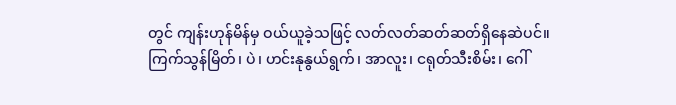တွင် ကျန်းဟုန်မိန်မှ ဝယ်ယူခဲ့သဖြင့် လတ်လတ်ဆတ်ဆတ်ရှိနေဆဲပင်။
ကြက်သွန်မြိတ်၊ ပဲ၊ ဟင်းနုနွယ်ရွက်၊ အာလူး၊ ငရုတ်သီးစိမ်း၊ ဂေါ်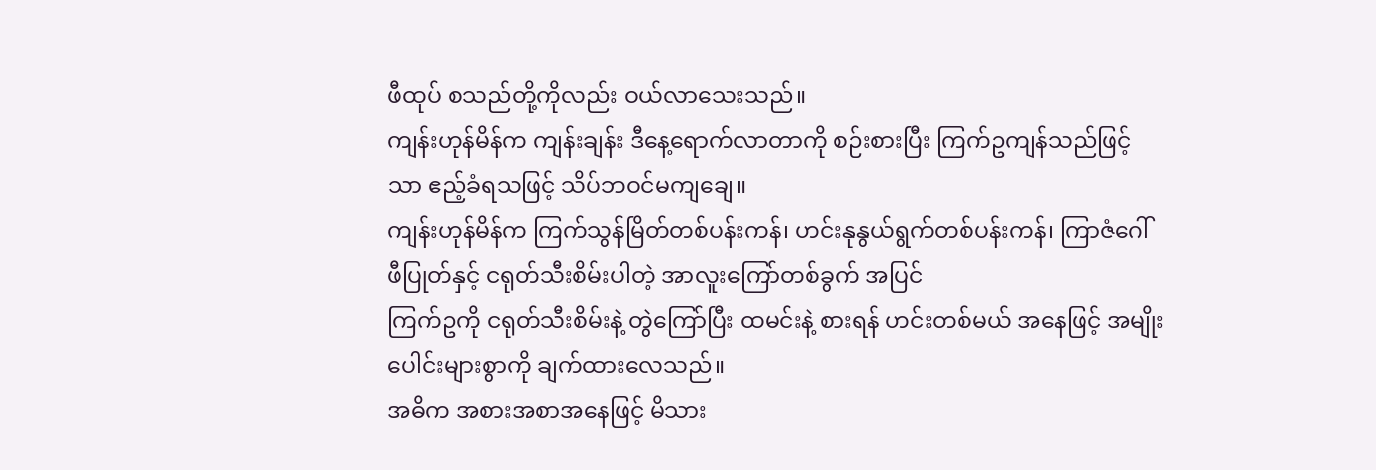ဖီထုပ် စသည်တို့ကိုလည်း ဝယ်လာသေးသည်။
ကျန်းဟုန်မိန်က ကျန်းချန်း ဒီနေ့ရောက်လာတာကို စဉ်းစားပြီး ကြက်ဥကျန်သည်ဖြင့်သာ ဧည့်ခံရသဖြင့် သိပ်ဘဝင်မကျချေ။
ကျန်းဟုန်မိန်က ကြက်သွန်မြိတ်တစ်ပန်းကန်၊ ဟင်းနုနွယ်ရွက်တစ်ပန်းကန်၊ ကြာဇံဂေါ်ဖီပြုတ်နှင့် ငရုတ်သီးစိမ်းပါတဲ့ အာလူးကြော်တစ်ခွက် အပြင်
ကြက်ဥကို ငရုတ်သီးစိမ်းနဲ့ တွဲကြော်ပြီး ထမင်းနဲ့ စားရန် ဟင်းတစ်မယ် အနေဖြင့် အမျိုးပေါင်းများစွာကို ချက်ထားလေသည်။
အဓိက အစားအစာအနေဖြင့် မိသား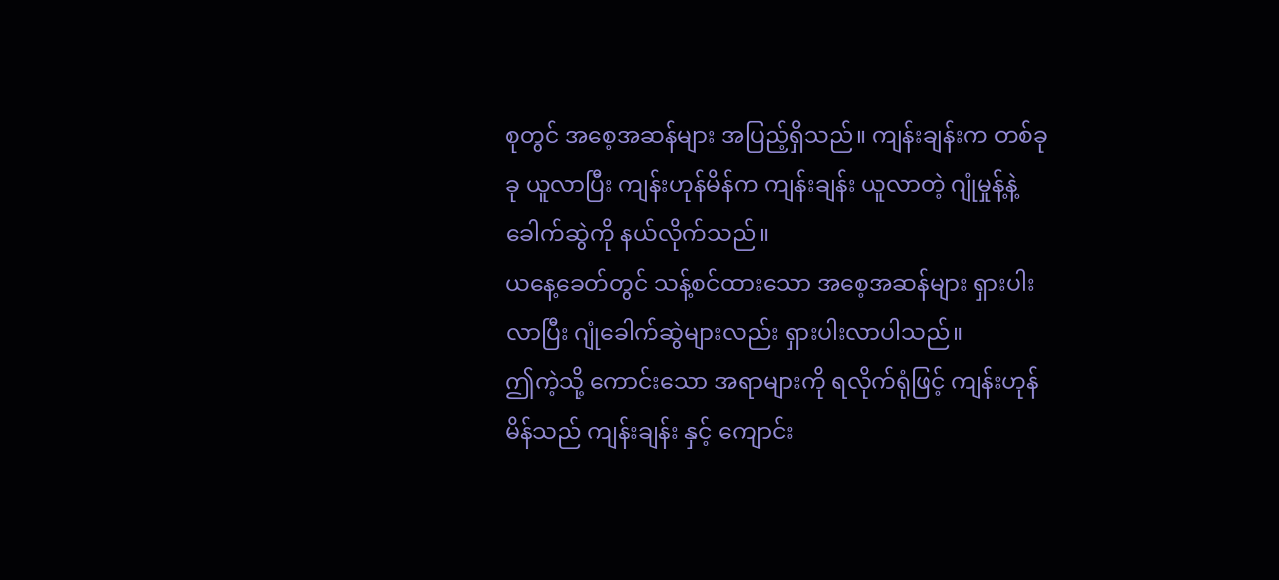စုတွင် အစေ့အဆန်များ အပြည့်ရှိသည်။ ကျန်းချန်းက တစ်ခုခု ယူလာပြီး ကျန်းဟုန်မိန်က ကျန်းချန်း ယူလာတဲ့ ဂျုံမှုန့်နဲ့ ခေါက်ဆွဲကို နယ်လိုက်သည်။
ယနေ့ခေတ်တွင် သန့်စင်ထားသော အစေ့အဆန်များ ရှားပါးလာပြီး ဂျုံခေါက်ဆွဲများလည်း ရှားပါးလာပါသည်။
ဤကဲ့သို့ ကောင်းသော အရာများကို ရလိုက်ရုံဖြင့် ကျန်းဟုန်မိန်သည် ကျန်းချန်း နှင့် ကျောင်း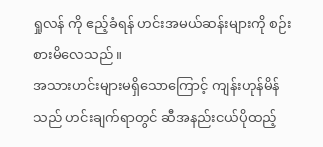ရှုလန် ကို ဧည့်ခံရန် ဟင်းအမယ်ဆန်းများကို စဉ်းစားမိလေသည်။
အသားဟင်းများမရှိသောကြောင့် ကျန်းဟုန်မိန်သည် ဟင်းချက်ရာတွင် ဆီအနည်းငယ်ပိုထည့်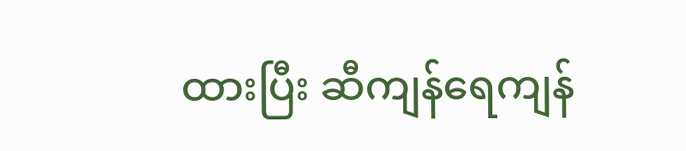ထားပြီး ဆီကျန်ရေကျန်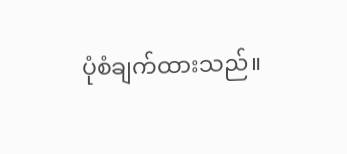ပုံစံချက်ထားသည်။